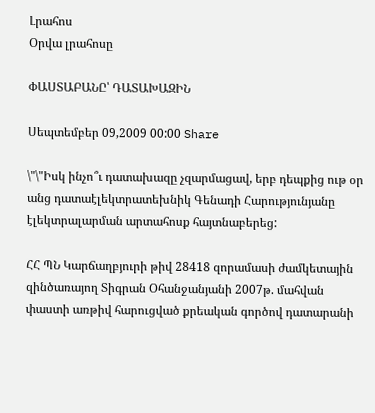Լրահոս
Օրվա լրահոսը

ՓԱՍՏԱԲԱՆԸ՝ ԴԱՏԱԽԱԶԻՆ

Սեպտեմբեր 09,2009 00:00 Share

\"\"Իսկ ինչո՞ւ դատախազը չզարմացավ, երբ դեպքից ութ օր անց դատաէլեկտրատեխնիկ Գենադի Հարությունյանը էլեկտրալարման արտահոսք հայտնաբերեց:

ՀՀ ՊՆ Կարճաղբյուրի թիվ 28418 զորամասի ժամկետային զինծառայող Տիգրան Օհանջանյանի 2007թ. մահվան փաստի առթիվ հարուցված քրեական գործով դատարանի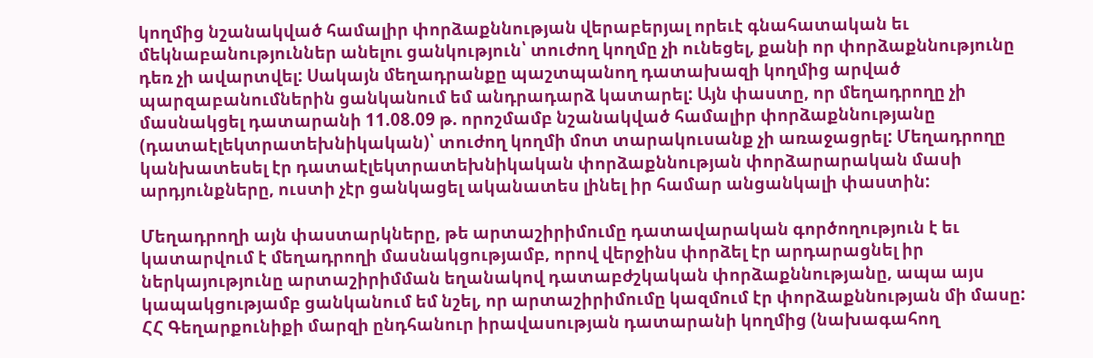կողմից նշանակված համալիր փորձաքննության վերաբերյալ որեւէ գնահատական եւ մեկնաբանություններ անելու ցանկություն՝ տուժող կողմը չի ունեցել, քանի որ փորձաքննությունը դեռ չի ավարտվել: Սակայն մեղադրանքը պաշտպանող դատախազի կողմից արված պարզաբանումներին ցանկանում եմ անդրադարձ կատարել: Այն փաստը, որ մեղադրողը չի մասնակցել դատարանի 11.08.09 թ. որոշմամբ նշանակված համալիր փորձաքննությանը (դատաէլեկտրատեխնիկական)՝ տուժող կողմի մոտ տարակուսանք չի առաջացրել: Մեղադրողը կանխատեսել էր դատաէլեկտրատեխնիկական փորձաքննության փորձարարական մասի արդյունքները, ուստի չէր ցանկացել ականատես լինել իր համար անցանկալի փաստին:

Մեղադրողի այն փաստարկները, թե արտաշիրիմումը դատավարական գործողություն է եւ կատարվում է մեղադրողի մասնակցությամբ, որով վերջինս փորձել էր արդարացնել իր ներկայությունը արտաշիրիմման եղանակով դատաբժշկական փորձաքննությանը, ապա այս կապակցությամբ ցանկանում եմ նշել, որ արտաշիրիմումը կազմում էր փորձաքննության մի մասը: ՀՀ Գեղարքունիքի մարզի ընդհանուր իրավասության դատարանի կողմից (նախագահող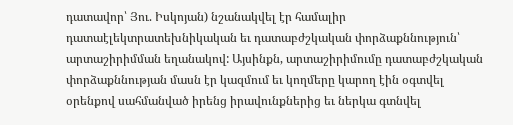դատավոր՝ Յու. Իսկոյան) նշանակվել էր համալիր դատաէլեկտրատեխնիկական եւ դատաբժշկական փորձաքննություն՝ արտաշիրիմման եղանակով: Այսինքն, արտաշիրիմումը դատաբժշկական փորձաքննության մասն էր կազմում եւ կողմերը կարող էին օգտվել օրենքով սահմանված իրենց իրավունքներից եւ ներկա գտնվել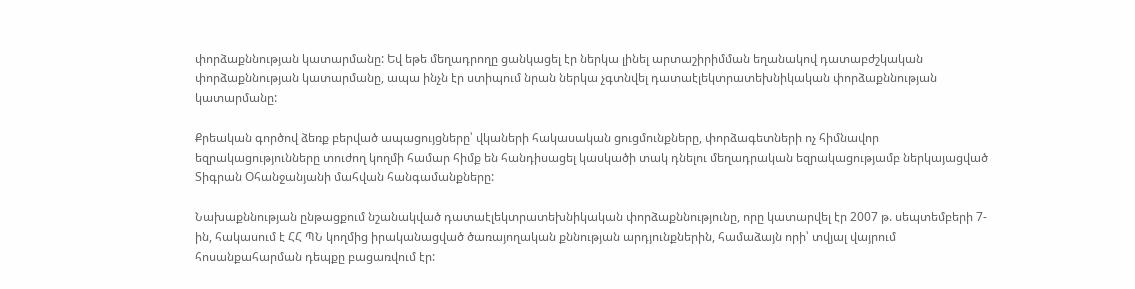փորձաքննության կատարմանը: Եվ եթե մեղադրողը ցանկացել էր ներկա լինել արտաշիրիմման եղանակով դատաբժշկական փորձաքննության կատարմանը, ապա ինչն էր ստիպում նրան ներկա չգտնվել դատաէլեկտրատեխնիկական փորձաքննության կատարմանը:

Քրեական գործով ձեռք բերված ապացույցները՝ վկաների հակասական ցուցմունքները, փորձագետների ոչ հիմնավոր եզրակացությունները տուժող կողմի համար հիմք են հանդիսացել կասկածի տակ դնելու մեղադրական եզրակացությամբ ներկայացված Տիգրան Օհանջանյանի մահվան հանգամանքները:

Նախաքննության ընթացքում նշանակված դատաէլեկտրատեխնիկական փորձաքննությունը, որը կատարվել էր 2007 թ. սեպտեմբերի 7-ին, հակասում է ՀՀ ՊՆ կողմից իրականացված ծառայողական քննության արդյունքներին, համաձայն որի՝ տվյալ վայրում հոսանքահարման դեպքը բացառվում էր: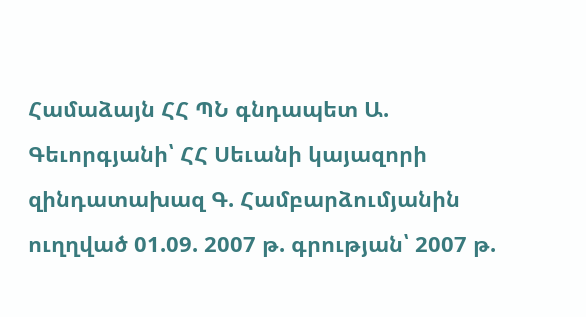Համաձայն ՀՀ ՊՆ գնդապետ Ա. Գեւորգյանի՝ ՀՀ Սեւանի կայազորի զինդատախազ Գ. Համբարձումյանին ուղղված 01.09. 2007 թ. գրության՝ 2007 թ.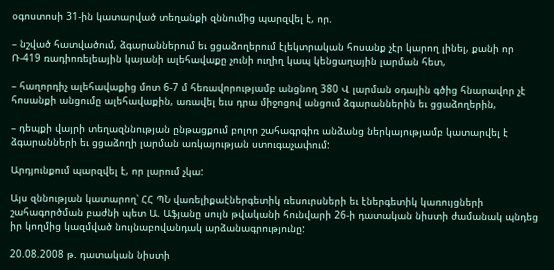օգոստոսի 31-ին կատարված տեղանքի զննումից պարզվել է, որ.

– նշված հատվածում, ձգարաններում եւ ցցաձողերում էլեկտրական հոսանք չէր կարող լինել, քանի որ Ռ-419 ռադիոռելեային կայանի ալեհավաքը չունի ուղիղ կապ կենցաղային լարման հետ,

– հաղորդիչ ալեհավաքից մոտ 6-7 մ հեռավորությամբ անցնող 380 Վ լարման օդային գծից հնարավոր չէ հոսանքի անցումը ալեհավաքին, առավել եւս դրա միջոցով անցում ձգարաններին եւ ցցաձողերին,

– դեպքի վայրի տեղազննության ընթացքում բոլոր շահագրգիռ անձանց ներկայությամբ կատարվել է ձգարանների եւ ցցաձողի լարման առկայության ստուգաչափում:

Արդյունքում պարզվել է, որ լարում չկա:

Այս զննության կատարող՝ ՀՀ ՊՆ վառելիքաէներգետիկ ռեսուրսների եւ էներգետիկ կառույցների շահագործման բաժնի պետ Ա. Աֆյանը սույն թվականի հունվարի 26-ի դատական նիստի ժամանակ պնդեց իր կողմից կազմված նույնաբովանդակ արձանագրությունը:

20.08.2008 թ. դատական նիստի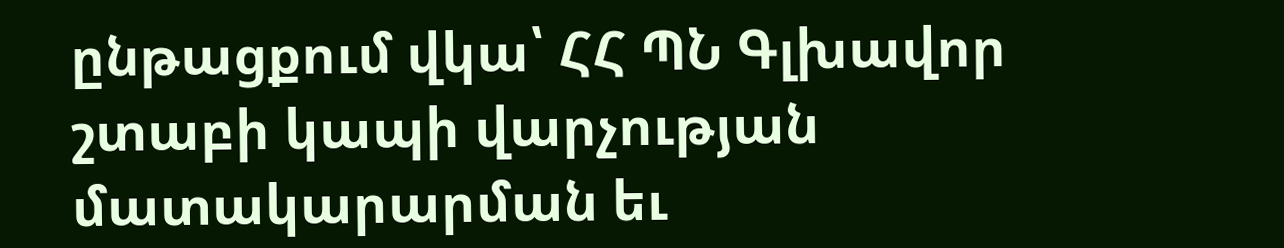ընթացքում վկա՝ ՀՀ ՊՆ Գլխավոր շտաբի կապի վարչության մատակարարման եւ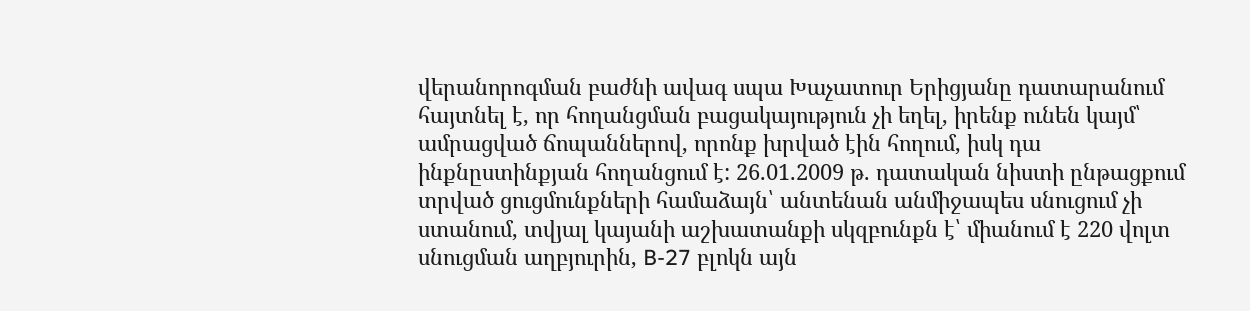վերանորոգման բաժնի ավագ սպա Խաչատուր Երիցյանը դատարանում հայտնել է, որ հողանցման բացակայություն չի եղել, իրենք ունեն կայմ՝ ամրացված ճոպաններով, որոնք խրված էին հողում, իսկ դա ինքնըստինքյան հողանցում է: 26.01.2009 թ. դատական նիստի ընթացքում տրված ցուցմունքների համաձայն՝ անտենան անմիջապես սնուցում չի ստանում, տվյալ կայանի աշխատանքի սկզբունքն է՝ միանում է 220 վոլտ սնուցման աղբյուրին, B-27 բլոկն այն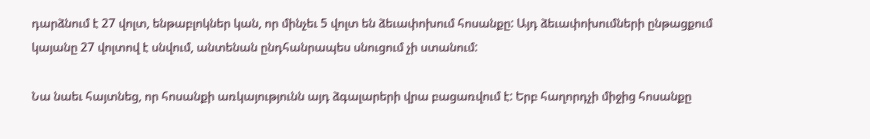դարձնում է 27 վոլտ, ենթաբլոկներ կան, որ մինչեւ 5 վոլտ են ձեւափոխում հոսանքը: Այդ ձեւափոխումների ընթացքում կայանը 27 վոլտով է սնվում, անտենան ընդհանրապես սնուցում չի ստանում:

Նա նաեւ հայտնեց, որ հոսանքի առկայությունն այդ ձգալարերի վրա բացառվում է: Երբ հաղորդչի միջից հոսանքը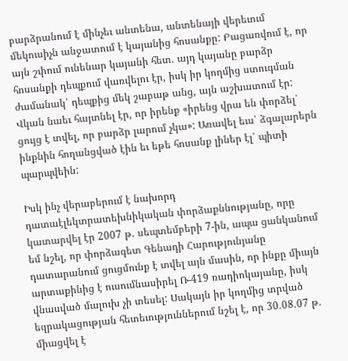բարձրանում է մինչեւ անտենա, անտենայի վերեւում մեկուսիչն անջատում է կայանից հոսանքը: Բացառվում է, որ այն շփում ունենար կայանի հետ. այդ կայանը բարձր հոսանքի դեպքում վառվելու էր, իսկ իր կողմից ստուգման ժամանակ՝ դեպքից մեկ շաբաթ անց, այն աշխատում էր: Վկան նաեւ հայտնել էր, որ իրենք «իրենց վրա են փորձել՝ ցույց է տվել, որ բարձր լարում չկա»: Առավել եւս՝ ձգալարերն ինքնին հողանցված էին եւ եթե հոսանք լիներ էլ՝ պիտի պարպվեին:

Իսկ ինչ վերաբերում է նախորդ դատաէլեկտրատեխնիկական փորձաքննությանը, որը կատարվել էր 2007 թ. սեպտեմբերի 7-ին, ապա ցանկանում եմ նշել, որ փորձագետ Գենադի Հարությունյանը դատարանում ցուցմունք է տվել այն մասին, որ ինքը միայն արտաքինից է ուսումնասիրել Ռ-419 ռադիոկայանը, իսկ վնասված մալուխ չի տեսել: Սակայն իր կողմից տրված եզրակացության հետեւություններում նշել է, որ 30.08.07 թ. միացվել է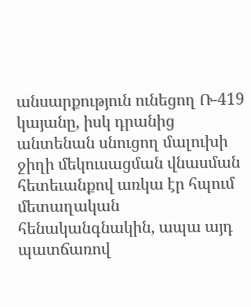անսարքություն ունեցող Ռ-419 կայանը, իսկ դրանից անտենան սնուցող մալուխի ջիղի մեկուսացման վնասման հետեւանքով առկա էր հպում մետաղական հենականգնակին, ապա այդ պատճառով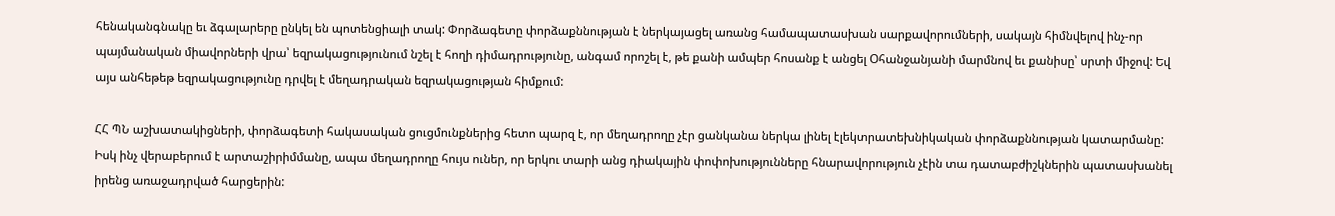հենականգնակը եւ ձգալարերը ընկել են պոտենցիալի տակ: Փորձագետը փորձաքննության է ներկայացել առանց համապատասխան սարքավորումների, սակայն հիմնվելով ինչ-որ պայմանական միավորների վրա՝ եզրակացությունում նշել է հողի դիմադրությունը, անգամ որոշել է, թե քանի ամպեր հոսանք է անցել Օհանջանյանի մարմնով եւ քանիսը՝ սրտի միջով: Եվ այս անհեթեթ եզրակացությունը դրվել է մեղադրական եզրակացության հիմքում:

ՀՀ ՊՆ աշխատակիցների, փորձագետի հակասական ցուցմունքներից հետո պարզ է, որ մեղադրողը չէր ցանկանա ներկա լինել էլեկտրատեխնիկական փորձաքննության կատարմանը: Իսկ ինչ վերաբերում է արտաշիրիմմանը, ապա մեղադրողը հույս ուներ, որ երկու տարի անց դիակային փոփոխությունները հնարավորություն չէին տա դատաբժիշկներին պատասխանել իրենց առաջադրված հարցերին: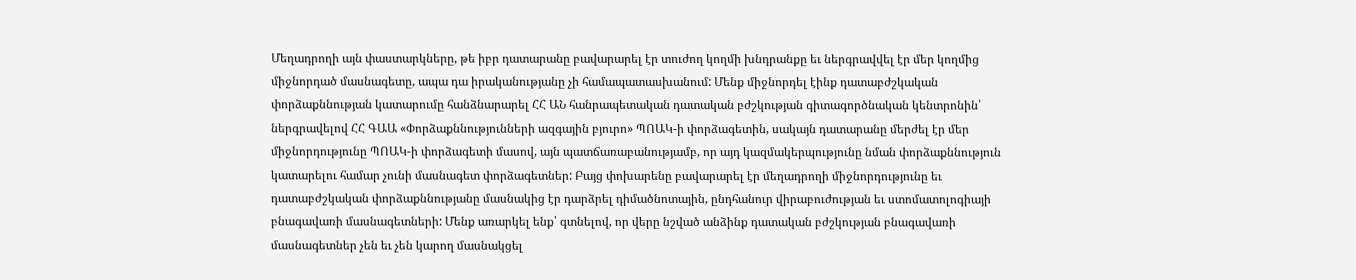Մեղադրողի այն փաստարկները, թե իբր դատարանը բավարարել էր տուժող կողմի խնդրանքը եւ ներգրավվել էր մեր կողմից միջնորդած մասնագետը, ապա դա իրականությանը չի համապատասխանում: Մենք միջնորդել էինք դատաբժշկական փորձաքննության կատարումը հանձնարարել ՀՀ ԱՆ հանրապետական դատական բժշկության գիտագործնական կենտրոնին՝ ներգրավելով ՀՀ ԳԱԱ «Փորձաքննությունների ազգային բյուրո» ՊՈԱԿ-ի փորձագետին, սակայն դատարանը մերժել էր մեր միջնորդությունը ՊՈԱԿ-ի փորձագետի մասով, այն պատճառաբանությամբ, որ այդ կազմակերպությունը նման փորձաքննություն կատարելու համար չունի մասնագետ փորձագետներ: Բայց փոխարենը բավարարել էր մեղադրողի միջնորդությունը եւ դատաբժշկական փորձաքննությանը մասնակից էր դարձրել դիմածնոտային, ընդհանուր վիրաբուժության եւ ստոմատոլոգիայի բնագավառի մասնագետների: Մենք առարկել ենք՝ գտնելով, որ վերը նշված անձինք դատական բժշկության բնագավառի մասնագետներ չեն եւ չեն կարող մասնակցել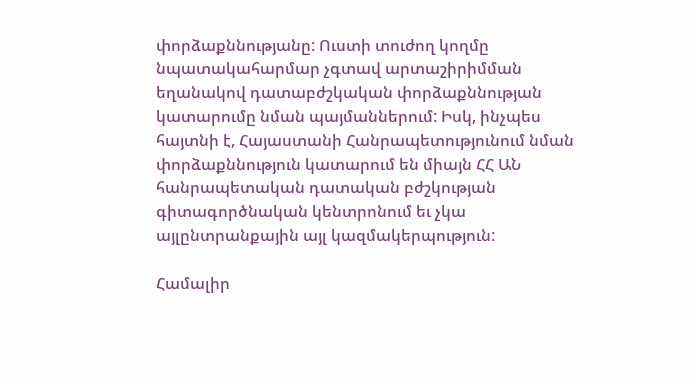փորձաքննությանը: Ուստի տուժող կողմը նպատակահարմար չգտավ արտաշիրիմման եղանակով դատաբժշկական փորձաքննության կատարումը նման պայմաններում: Իսկ, ինչպես հայտնի է, Հայաստանի Հանրապետությունում նման փորձաքննություն կատարում են միայն ՀՀ ԱՆ հանրապետական դատական բժշկության գիտագործնական կենտրոնում եւ չկա այլընտրանքային այլ կազմակերպություն:

Համալիր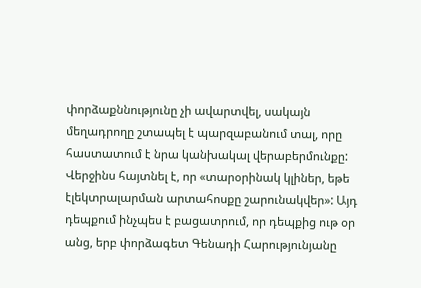փորձաքննությունը չի ավարտվել, սակայն մեղադրողը շտապել է պարզաբանում տալ, որը հաստատում է նրա կանխակալ վերաբերմունքը: Վերջինս հայտնել է, որ «տարօրինակ կլիներ, եթե էլեկտրալարման արտահոսքը շարունակվեր»: Այդ դեպքում ինչպես է բացատրում, որ դեպքից ութ օր անց, երբ փորձագետ Գենադի Հարությունյանը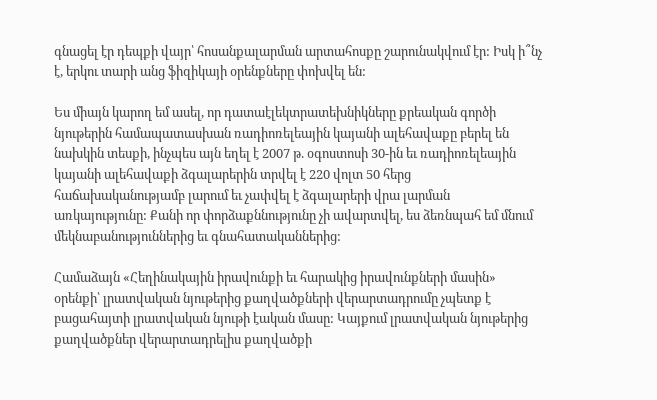գնացել էր դեպքի վայր՝ հոսանքալարման արտահոսքը շարունակվում էր: Իսկ ի՞նչ է, երկու տարի անց ֆիզիկայի օրենքները փոխվել են:

Ես միայն կարող եմ ասել, որ դատաէլեկտրատեխնիկները քրեական գործի նյութերին համապատասխան ռադիոռելեային կայանի ալեհավաքը բերել են նախկին տեսքի, ինչպես այն եղել է 2007 թ. օգոստոսի 30-ին եւ ռադիոռելեային կայանի ալեհավաքի ձգալարերին տրվել է 220 վոլտ 50 հերց հաճախականությամբ լարում եւ չափվել է ձգալարերի վրա լարման առկայությունը: Քանի որ փորձաքննությունը չի ավարտվել, ես ձեռնպահ եմ մնում մեկնաբանություններից եւ գնահատականներից:

Համաձայն «Հեղինակային իրավունքի եւ հարակից իրավունքների մասին» օրենքի՝ լրատվական նյութերից քաղվածքների վերարտադրումը չպետք է բացահայտի լրատվական նյութի էական մասը: Կայքում լրատվական նյութերից քաղվածքներ վերարտադրելիս քաղվածքի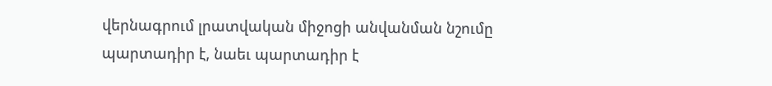վերնագրում լրատվական միջոցի անվանման նշումը պարտադիր է, նաեւ պարտադիր է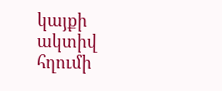կայքի ակտիվ հղումի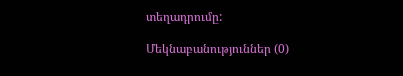տեղադրումը:

Մեկնաբանություններ (0)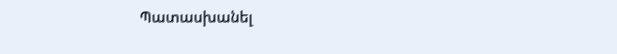Պատասխանել